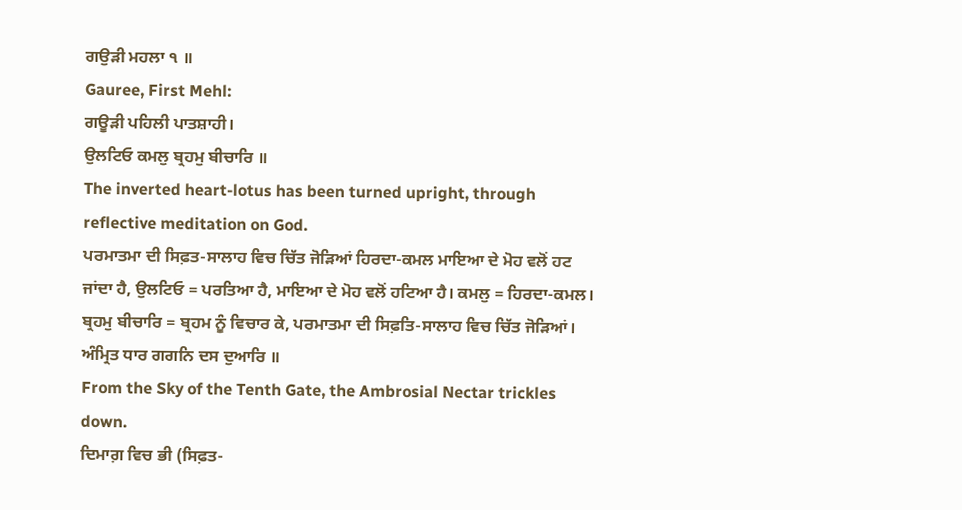ਗਉੜੀ ਮਹਲਾ ੧ ॥
Gauree, First Mehl:
ਗਊੜੀ ਪਹਿਲੀ ਪਾਤਸ਼ਾਹੀ।
ਉਲਟਿਓ ਕਮਲੁ ਬ੍ਰਹਮੁ ਬੀਚਾਰਿ ॥
The inverted heart-lotus has been turned upright, through reflective meditation on God.
ਪਰਮਾਤਮਾ ਦੀ ਸਿਫ਼ਤ-ਸਾਲਾਹ ਵਿਚ ਚਿੱਤ ਜੋੜਿਆਂ ਹਿਰਦਾ-ਕਮਲ ਮਾਇਆ ਦੇ ਮੋਹ ਵਲੋਂ ਹਟ ਜਾਂਦਾ ਹੈ, ਉਲਟਿਓ = ਪਰਤਿਆ ਹੈ, ਮਾਇਆ ਦੇ ਮੋਹ ਵਲੋਂ ਹਟਿਆ ਹੈ। ਕਮਲੁ = ਹਿਰਦਾ-ਕਮਲ। ਬ੍ਰਹਮੁ ਬੀਚਾਰਿ = ਬ੍ਰਹਮ ਨੂੰ ਵਿਚਾਰ ਕੇ, ਪਰਮਾਤਮਾ ਦੀ ਸਿਫ਼ਤਿ-ਸਾਲਾਹ ਵਿਚ ਚਿੱਤ ਜੋੜਿਆਂ।
ਅੰਮ੍ਰਿਤ ਧਾਰ ਗਗਨਿ ਦਸ ਦੁਆਰਿ ॥
From the Sky of the Tenth Gate, the Ambrosial Nectar trickles down.
ਦਿਮਾਗ਼ ਵਿਚ ਭੀ (ਸਿਫ਼ਤ-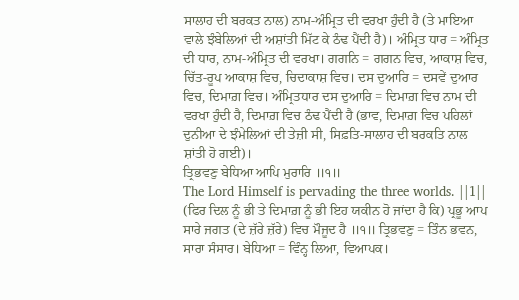ਸਾਲਾਹ ਦੀ ਬਰਕਤ ਨਾਲ) ਨਾਮ-ਅੰਮ੍ਰਿਤ ਦੀ ਵਰਖਾ ਹੁੰਦੀ ਹੈ (ਤੇ ਮਾਇਆ ਵਾਲੇ ਝੰਬੇਲਿਆਂ ਦੀ ਅਸ਼ਾਂਤੀ ਮਿੱਟ ਕੇ ਠੰਢ ਪੈਂਦੀ ਹੈ)। ਅੰਮ੍ਰਿਤ ਧਾਰ = ਅੰਮ੍ਰਿਤ ਦੀ ਧਾਰ, ਨਾਮ-ਅੰਮ੍ਰਿਤ ਦੀ ਵਰਖਾ। ਗਗਨਿ = ਗਗਨ ਵਿਚ, ਆਕਾਸ਼ ਵਿਚ, ਚਿੱਤ-ਰੂਪ ਆਕਾਸ਼ ਵਿਚ, ਚਿਦਾਕਾਸ਼ ਵਿਚ। ਦਸ ਦੁਆਰਿ = ਦਸਵੇਂ ਦੁਆਰ ਵਿਚ, ਦਿਮਾਗ਼ ਵਿਚ। ਅੰਮ੍ਰਿਤਧਾਰ ਦਸ ਦੁਆਰਿ = ਦਿਮਾਗ਼ ਵਿਚ ਨਾਮ ਦੀ ਵਰਖਾ ਹੁੰਦੀ ਹੈ, ਦਿਮਾਗ਼ ਵਿਚ ਠੰਢ ਪੈਂਦੀ ਹੈ (ਭਾਵ, ਦਿਮਾਗ਼ ਵਿਚ ਪਹਿਲਾਂ ਦੁਨੀਆ ਦੇ ਝੰਮੇਲਿਆਂ ਦੀ ਤੇਜ਼ੀ ਸੀ, ਸਿਫ਼ਤਿ-ਸਾਲਾਹ ਦੀ ਬਰਕਤਿ ਨਾਲ ਸ਼ਾਂਤੀ ਹੋ ਗਈ)।
ਤ੍ਰਿਭਵਣੁ ਬੇਧਿਆ ਆਪਿ ਮੁਰਾਰਿ ॥੧॥
The Lord Himself is pervading the three worlds. ||1||
(ਫਿਰ ਦਿਲ ਨੂੰ ਭੀ ਤੇ ਦਿਮਾਗ਼ ਨੂੰ ਭੀ ਇਹ ਯਕੀਨ ਹੋ ਜਾਂਦਾ ਹੈ ਕਿ) ਪ੍ਰਭੂ ਆਪ ਸਾਰੇ ਜਗਤ (ਦੇ ਜ਼ੱਰੇ ਜ਼ੱਰੇ) ਵਿਚ ਮੌਜੂਦ ਹੈ ॥੧॥ ਤ੍ਰਿਭਵਣੁ = ਤਿੰਨ ਭਵਨ, ਸਾਰਾ ਸੰਸਾਰ। ਬੇਧਿਆ = ਵਿੰਨ੍ਹ ਲਿਆ, ਵਿਆਪਕ।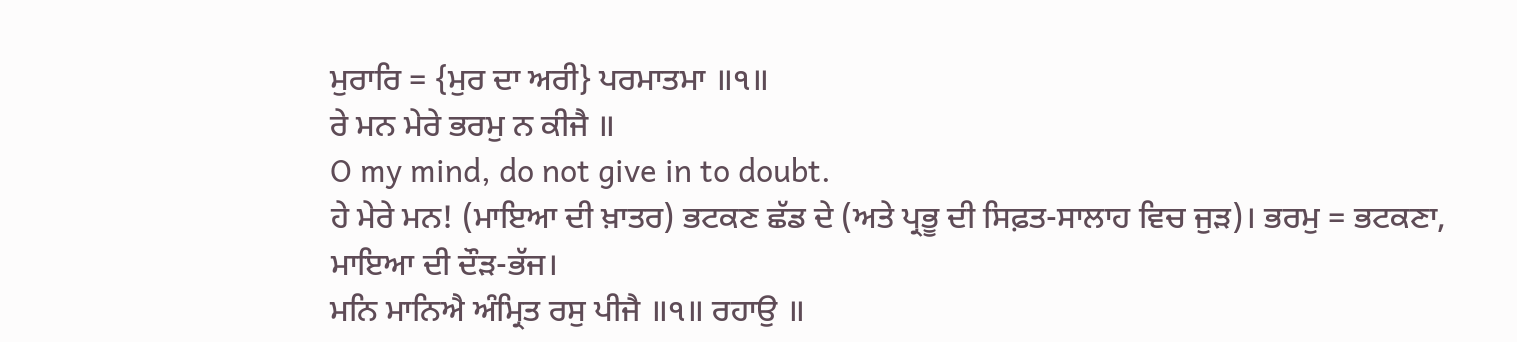ਮੁਰਾਰਿ = {ਮੁਰ ਦਾ ਅਰੀ} ਪਰਮਾਤਮਾ ॥੧॥
ਰੇ ਮਨ ਮੇਰੇ ਭਰਮੁ ਨ ਕੀਜੈ ॥
O my mind, do not give in to doubt.
ਹੇ ਮੇਰੇ ਮਨ! (ਮਾਇਆ ਦੀ ਖ਼ਾਤਰ) ਭਟਕਣ ਛੱਡ ਦੇ (ਅਤੇ ਪ੍ਰਭੂ ਦੀ ਸਿਫ਼ਤ-ਸਾਲਾਹ ਵਿਚ ਜੁੜ)। ਭਰਮੁ = ਭਟਕਣਾ, ਮਾਇਆ ਦੀ ਦੌੜ-ਭੱਜ।
ਮਨਿ ਮਾਨਿਐ ਅੰਮ੍ਰਿਤ ਰਸੁ ਪੀਜੈ ॥੧॥ ਰਹਾਉ ॥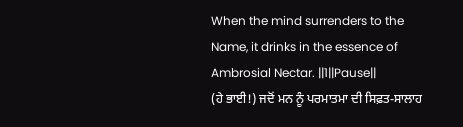When the mind surrenders to the Name, it drinks in the essence of Ambrosial Nectar. ||1||Pause||
(ਹੇ ਭਾਈ!) ਜਦੋਂ ਮਨ ਨੂੰ ਪਰਮਾਤਮਾ ਦੀ ਸਿਫ਼ਤ-ਸਾਲਾਹ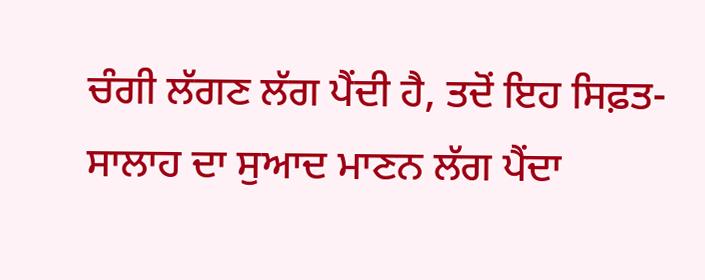ਚੰਗੀ ਲੱਗਣ ਲੱਗ ਪੈਂਦੀ ਹੈ, ਤਦੋਂ ਇਹ ਸਿਫ਼ਤ-ਸਾਲਾਹ ਦਾ ਸੁਆਦ ਮਾਣਨ ਲੱਗ ਪੈਂਦਾ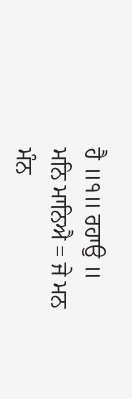ਹੈ ॥੧॥ ਰਹਾਉ ॥ ਮਨਿ ਮਾਨਿਐ = ਜੇ ਮਨ ਮੰਨ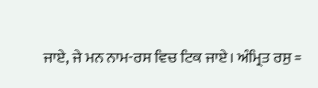ਜਾਏ, ਜੇ ਮਨ ਨਾਮ-ਰਸ ਵਿਚ ਟਿਕ ਜਾਏ। ਅੰਮ੍ਰਿਤ ਰਸੁ =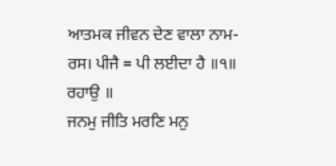ਆਤਮਕ ਜੀਵਨ ਦੇਣ ਵਾਲਾ ਨਾਮ-ਰਸ। ਪੀਜੈ = ਪੀ ਲਈਦਾ ਹੈ ॥੧॥ ਰਹਾਉ ॥
ਜਨਮੁ ਜੀਤਿ ਮਰਣਿ ਮਨੁ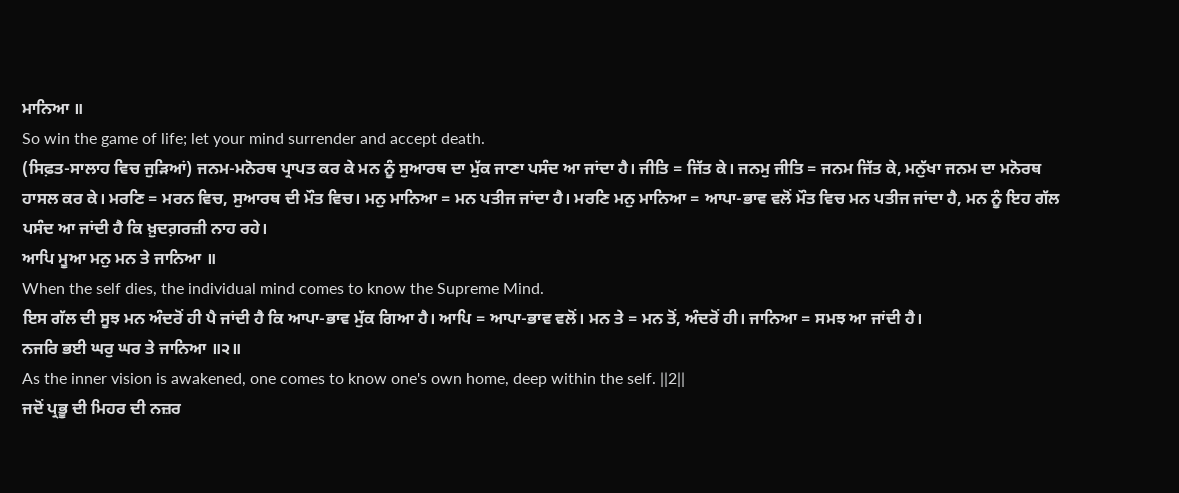ਮਾਨਿਆ ॥
So win the game of life; let your mind surrender and accept death.
(ਸਿਫ਼ਤ-ਸਾਲਾਹ ਵਿਚ ਜੁੜਿਆਂ) ਜਨਮ-ਮਨੋਰਥ ਪ੍ਰਾਪਤ ਕਰ ਕੇ ਮਨ ਨੂੰ ਸੁਆਰਥ ਦਾ ਮੁੱਕ ਜਾਣਾ ਪਸੰਦ ਆ ਜਾਂਦਾ ਹੈ। ਜੀਤਿ = ਜਿੱਤ ਕੇ। ਜਨਮੁ ਜੀਤਿ = ਜਨਮ ਜਿੱਤ ਕੇ, ਮਨੁੱਖਾ ਜਨਮ ਦਾ ਮਨੋਰਥ ਹਾਸਲ ਕਰ ਕੇ। ਮਰਣਿ = ਮਰਨ ਵਿਚ, ਸੁਆਰਥ ਦੀ ਮੌਤ ਵਿਚ। ਮਨੁ ਮਾਨਿਆ = ਮਨ ਪਤੀਜ ਜਾਂਦਾ ਹੈ। ਮਰਣਿ ਮਨੁ ਮਾਨਿਆ = ਆਪਾ-ਭਾਵ ਵਲੋਂ ਮੌਤ ਵਿਚ ਮਨ ਪਤੀਜ ਜਾਂਦਾ ਹੈ, ਮਨ ਨੂੰ ਇਹ ਗੱਲ ਪਸੰਦ ਆ ਜਾਂਦੀ ਹੈ ਕਿ ਖ਼ੁਦਗ਼ਰਜ਼ੀ ਨਾਹ ਰਹੇ।
ਆਪਿ ਮੂਆ ਮਨੁ ਮਨ ਤੇ ਜਾਨਿਆ ॥
When the self dies, the individual mind comes to know the Supreme Mind.
ਇਸ ਗੱਲ ਦੀ ਸੂਝ ਮਨ ਅੰਦਰੋਂ ਹੀ ਪੈ ਜਾਂਦੀ ਹੈ ਕਿ ਆਪਾ-ਭਾਵ ਮੁੱਕ ਗਿਆ ਹੈ। ਆਪਿ = ਆਪਾ-ਭਾਵ ਵਲੋਂ। ਮਨ ਤੇ = ਮਨ ਤੋਂ, ਅੰਦਰੋਂ ਹੀ। ਜਾਨਿਆ = ਸਮਝ ਆ ਜਾਂਦੀ ਹੈ।
ਨਜਰਿ ਭਈ ਘਰੁ ਘਰ ਤੇ ਜਾਨਿਆ ॥੨॥
As the inner vision is awakened, one comes to know one's own home, deep within the self. ||2||
ਜਦੋਂ ਪ੍ਰਭੂ ਦੀ ਮਿਹਰ ਦੀ ਨਜ਼ਰ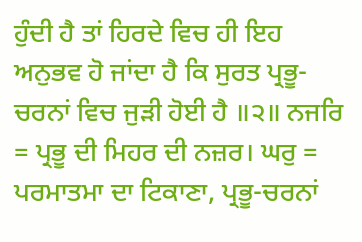ਹੁੰਦੀ ਹੈ ਤਾਂ ਹਿਰਦੇ ਵਿਚ ਹੀ ਇਹ ਅਨੁਭਵ ਹੋ ਜਾਂਦਾ ਹੈ ਕਿ ਸੁਰਤ ਪ੍ਰਭੂ-ਚਰਨਾਂ ਵਿਚ ਜੁੜੀ ਹੋਈ ਹੈ ॥੨॥ ਨਜਰਿ = ਪ੍ਰਭੂ ਦੀ ਮਿਹਰ ਦੀ ਨਜ਼ਰ। ਘਰੁ = ਪਰਮਾਤਮਾ ਦਾ ਟਿਕਾਣਾ, ਪ੍ਰਭੂ-ਚਰਨਾਂ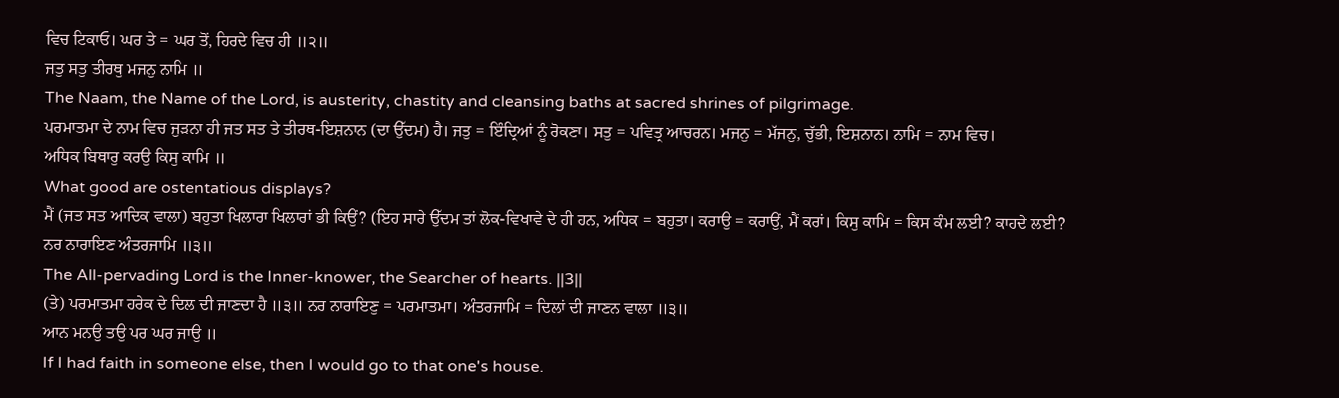ਵਿਚ ਟਿਕਾਓ। ਘਰ ਤੇ = ਘਰ ਤੋਂ, ਹਿਰਦੇ ਵਿਚ ਹੀ ॥੨॥
ਜਤੁ ਸਤੁ ਤੀਰਥੁ ਮਜਨੁ ਨਾਮਿ ॥
The Naam, the Name of the Lord, is austerity, chastity and cleansing baths at sacred shrines of pilgrimage.
ਪਰਮਾਤਮਾ ਦੇ ਨਾਮ ਵਿਚ ਜੁੜਨਾ ਹੀ ਜਤ ਸਤ ਤੇ ਤੀਰਥ-ਇਸ਼ਨਾਨ (ਦਾ ਉੱਦਮ) ਹੈ। ਜਤੁ = ਇੰਦ੍ਰਿਆਂ ਨੂੰ ਰੋਕਣਾ। ਸਤੁ = ਪਵਿਤ੍ਰ ਆਚਰਨ। ਮਜਨੁ = ਮੱਜਨੁ, ਚੁੱਭੀ, ਇਸ਼ਨਾਨ। ਨਾਮਿ = ਨਾਮ ਵਿਚ।
ਅਧਿਕ ਬਿਥਾਰੁ ਕਰਉ ਕਿਸੁ ਕਾਮਿ ॥
What good are ostentatious displays?
ਮੈਂ (ਜਤ ਸਤ ਆਦਿਕ ਵਾਲਾ) ਬਹੁਤਾ ਖਿਲਾਰਾ ਖਿਲਾਰਾਂ ਭੀ ਕਿਉਂ? (ਇਹ ਸਾਰੇ ਉੱਦਮ ਤਾਂ ਲੋਕ-ਵਿਖਾਵੇ ਦੇ ਹੀ ਹਨ, ਅਧਿਕ = ਬਹੁਤਾ। ਕਰਾਉ = ਕਰਾਉਂ, ਮੈਂ ਕਰਾਂ। ਕਿਸੁ ਕਾਮਿ = ਕਿਸ ਕੰਮ ਲਈ? ਕਾਹਦੇ ਲਈ?
ਨਰ ਨਾਰਾਇਣ ਅੰਤਰਜਾਮਿ ॥੩॥
The All-pervading Lord is the Inner-knower, the Searcher of hearts. ||3||
(ਤੇ) ਪਰਮਾਤਮਾ ਹਰੇਕ ਦੇ ਦਿਲ ਦੀ ਜਾਣਦਾ ਹੈ ॥੩॥ ਨਰ ਨਾਰਾਇਣੁ = ਪਰਮਾਤਮਾ। ਅੰਤਰਜਾਮਿ = ਦਿਲਾਂ ਦੀ ਜਾਣਨ ਵਾਲਾ ॥੩॥
ਆਨ ਮਨਉ ਤਉ ਪਰ ਘਰ ਜਾਉ ॥
If I had faith in someone else, then I would go to that one's house.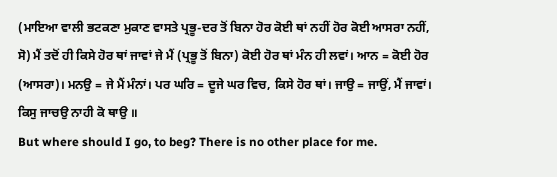(ਮਾਇਆ ਵਾਲੀ ਭਟਕਣਾ ਮੁਕਾਣ ਵਾਸਤੇ ਪ੍ਰਭੂ-ਦਰ ਤੋਂ ਬਿਨਾ ਹੋਰ ਕੋਈ ਥਾਂ ਨਹੀਂ ਹੋਰ ਕੋਈ ਆਸਰਾ ਨਹੀਂ, ਸੋ) ਮੈਂ ਤਦੋਂ ਹੀ ਕਿਸੇ ਹੋਰ ਥਾਂ ਜਾਵਾਂ ਜੇ ਮੈਂ (ਪ੍ਰਭੂ ਤੋਂ ਬਿਨਾ) ਕੋਈ ਹੋਰ ਥਾਂ ਮੰਨ ਹੀ ਲਵਾਂ। ਆਨ = ਕੋਈ ਹੋਰ (ਆਸਰਾ)। ਮਨਉ = ਜੇ ਮੈਂ ਮੰਨਾਂ। ਪਰ ਘਰਿ = ਦੂਜੇ ਘਰ ਵਿਚ, ਕਿਸੇ ਹੋਰ ਥਾਂ। ਜਾਉ = ਜਾਉਂ, ਮੈਂ ਜਾਵਾਂ।
ਕਿਸੁ ਜਾਚਉ ਨਾਹੀ ਕੋ ਥਾਉ ॥
But where should I go, to beg? There is no other place for me.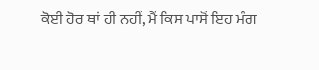ਕੋਈ ਹੋਰ ਥਾਂ ਹੀ ਨਹੀਂ, ਮੈਂ ਕਿਸ ਪਾਸੋਂ ਇਹ ਮੰਗ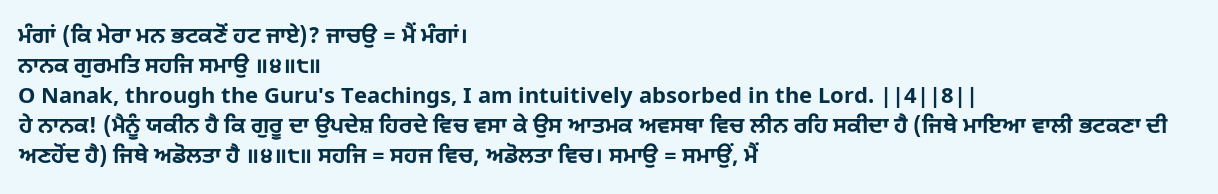ਮੰਗਾਂ (ਕਿ ਮੇਰਾ ਮਨ ਭਟਕਣੋਂ ਹਟ ਜਾਏ)? ਜਾਚਉ = ਮੈਂ ਮੰਗਾਂ।
ਨਾਨਕ ਗੁਰਮਤਿ ਸਹਜਿ ਸਮਾਉ ॥੪॥੮॥
O Nanak, through the Guru's Teachings, I am intuitively absorbed in the Lord. ||4||8||
ਹੇ ਨਾਨਕ! (ਮੈਨੂੰ ਯਕੀਨ ਹੈ ਕਿ ਗੁਰੂ ਦਾ ਉਪਦੇਸ਼ ਹਿਰਦੇ ਵਿਚ ਵਸਾ ਕੇ ਉਸ ਆਤਮਕ ਅਵਸਥਾ ਵਿਚ ਲੀਨ ਰਹਿ ਸਕੀਦਾ ਹੈ (ਜਿਥੇ ਮਾਇਆ ਵਾਲੀ ਭਟਕਣਾ ਦੀ ਅਣਹੋਂਦ ਹੈ) ਜਿਥੇ ਅਡੋਲਤਾ ਹੈ ॥੪॥੮॥ ਸਹਜਿ = ਸਹਜ ਵਿਚ, ਅਡੋਲਤਾ ਵਿਚ। ਸਮਾਉ = ਸਮਾਉਂ, ਮੈਂ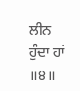ਲੀਨ ਹੁੰਦਾ ਹਾਂ ॥੪॥